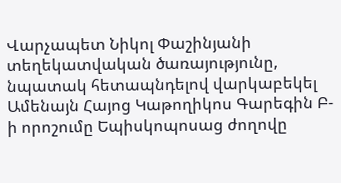Վարչապետ Նիկոլ Փաշինյանի տեղեկատվական ծառայությունը, նպատակ հետապնդելով վարկաբեկել Ամենայն Հայոց Կաթողիկոս Գարեգին Բ-ի որոշումը Եպիսկոպոսաց ժողովը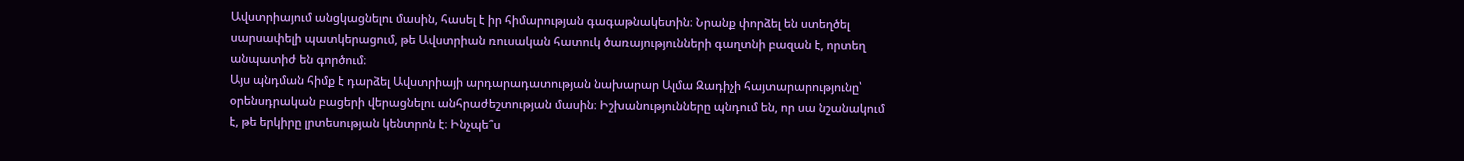Ավստրիայում անցկացնելու մասին, հասել է իր հիմարության գագաթնակետին։ Նրանք փորձել են ստեղծել սարսափելի պատկերացում, թե Ավստրիան ռուսական հատուկ ծառայությունների գաղտնի բազան է, որտեղ անպատիժ են գործում։
Այս պնդման հիմք է դարձել Ավստրիայի արդարադատության նախարար Ալմա Զադիչի հայտարարությունը՝ օրենսդրական բացերի վերացնելու անհրաժեշտության մասին։ Իշխանությունները պնդում են, որ սա նշանակում է, թե երկիրը լրտեսության կենտրոն է։ Ինչպե՞ս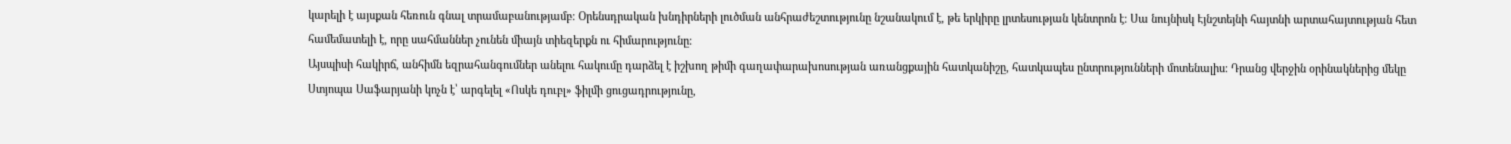կարելի է այսքան հեռուն գնալ տրամաբանությամբ։ Օրենսդրական խնդիրների լուծման անհրաժեշտությունը նշանակում է, թե երկիրը լրտեսության կենտրոն է։ Սա նույնիսկ Էյնշտեյնի հայտնի արտահայտության հետ համեմատելի է, որը սահմաններ չունեն միայն տիեզերքն ու հիմարությունը։
Այսպիսի հակիրճ, անհիմն եզրահանգումներ անելու հակումը դարձել է իշխող թիմի գաղափարախոսության առանցքային հատկանիշը, հատկապես ընտրությունների մոտենալիս։ Դրանց վերջին օրինակներից մեկը Ստյոպա Սաֆարյանի կոչն է՝ արգելել «Ոսկե դուբլ» ֆիլմի ցուցադրությունը,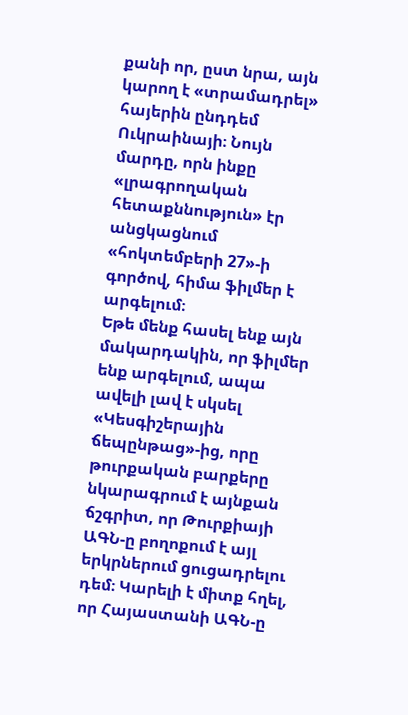քանի որ, ըստ նրա, այն կարող է «տրամադրել» հայերին ընդդեմ Ուկրաինայի։ Նույն մարդը, որն ինքը «լրագրողական հետաքննություն» էր անցկացնում «հոկտեմբերի 27»-ի գործով, հիմա ֆիլմեր է արգելում։
Եթե մենք հասել ենք այն մակարդակին, որ ֆիլմեր ենք արգելում, ապա ավելի լավ է սկսել «Կեսգիշերային ճեպընթաց»-ից, որը թուրքական բարքերը նկարագրում է այնքան ճշգրիտ, որ Թուրքիայի ԱԳՆ-ը բողոքում է այլ երկրներում ցուցադրելու դեմ։ Կարելի է միտք հղել, որ Հայաստանի ԱԳՆ-ը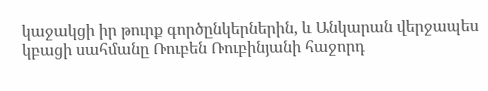կաջակցի իր թուրք գործընկերներին, և Անկարան վերջապես կբացի սահմանը Ռուբեն Ռուբինյանի հաջորդ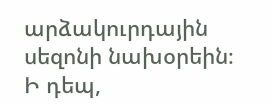արձակուրդային սեզոնի նախօրեին։
Ի դեպ,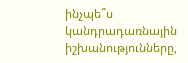ինչպե՞ս կանդրադառնային իշխանությունները,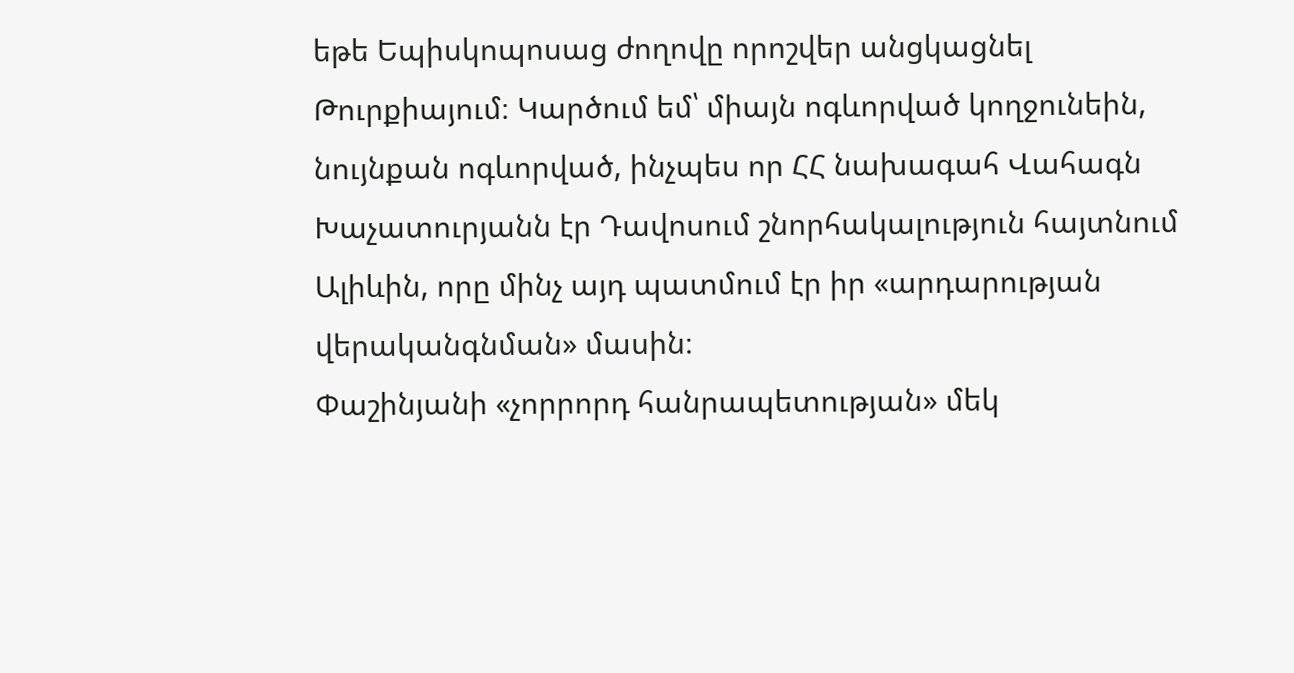եթե Եպիսկոպոսաց ժողովը որոշվեր անցկացնել Թուրքիայում։ Կարծում եմ՝ միայն ոգևորված կողջունեին, նույնքան ոգևորված, ինչպես որ ՀՀ նախագահ Վահագն Խաչատուրյանն էր Դավոսում շնորհակալություն հայտնում Ալիևին, որը մինչ այդ պատմում էր իր «արդարության վերականգնման» մասին։
Փաշինյանի «չորրորդ հանրապետության» մեկ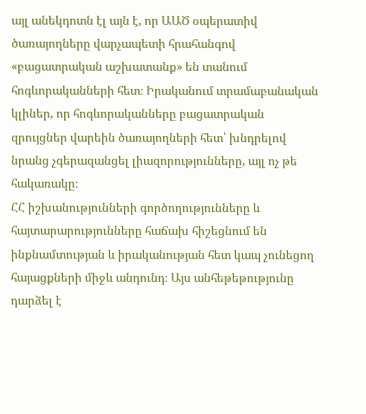այլ անեկդոտն էլ այն է, որ ԱԱԾ օպերատիվ ծառայողները վարչապետի հրահանգով «բացատրական աշխատանք» են տանում հոգևորականների հետ։ Իրականում տրամաբանական կլիներ, որ հոգևորականները բացատրական զրույցներ վարեին ծառայողների հետ՝ խնդրելով նրանց չգերազանցել լիազորությունները, այլ ոչ թե հակառակը։
ՀՀ իշխանությունների գործողությունները և հայտարարությունները հաճախ հիշեցնում են ինքնամտության և իրականության հետ կապ չունեցող հայացքների միջև անդունդ։ Այս անհեթեթությունը դարձել է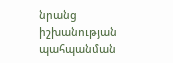նրանց իշխանության պահպանման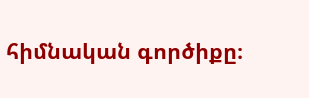հիմնական գործիքը։